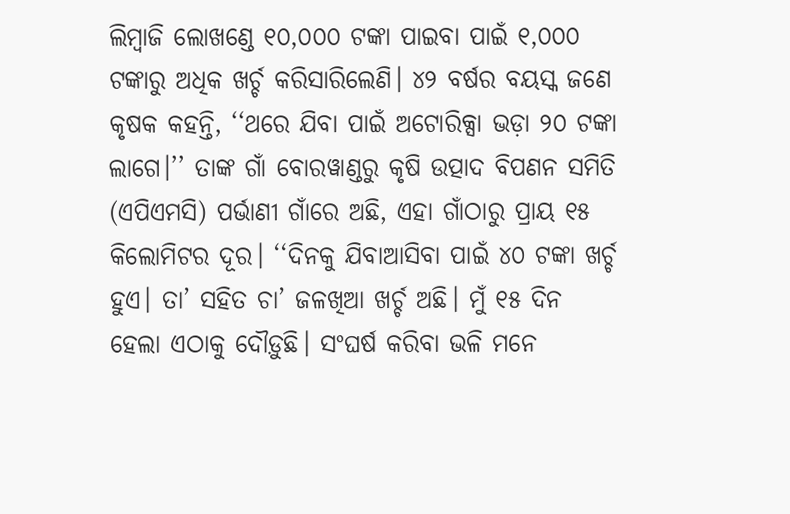ଲିମ୍ବାଜି ଲୋଖଣ୍ଡେ ୧୦,୦୦୦ ଟଙ୍କା ପାଇବା ପାଇଁ ୧,୦୦୦ ଟଙ୍କାରୁ ଅଧିକ ଖର୍ଚ୍ଚ କରିସାରିଲେଣି। ୪୨ ବର୍ଷର ବୟସ୍କ ଜଣେ କୃଷକ କହନ୍ତି, ‘‘ଥରେ ଯିବା ପାଇଁ ଅଟୋରିକ୍ସା ଭଡ଼ା ୨୦ ଟଙ୍କା ଲାଗେ।’’ ତାଙ୍କ ଗାଁ ବୋରୱାଣ୍ଡରୁ କୃଷି ଉତ୍ପାଦ ବିପଣନ ସମିତି (ଏପିଏମସି) ପର୍ଭାଣୀ ଗାଁରେ ଅଛି, ଏହା ଗାଁଠାରୁ ପ୍ରାୟ ୧୫ କିଲୋମିଟର ଦୂର। ‘‘ଦିନକୁ ଯିବାଆସିବା ପାଇଁ ୪୦ ଟଙ୍କା ଖର୍ଚ୍ଚ ହୁଏ। ତା’ ସହିତ ଚା’ ଜଳଖିଆ ଖର୍ଚ୍ଚ ଅଛି। ମୁଁ ୧୫ ଦିନ ହେଲା ଏଠାକୁ ଦୌଡ଼ୁଛି। ସଂଘର୍ଷ କରିବା ଭଳି ମନେ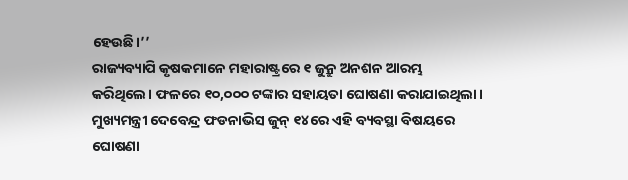ହେଉଛି।’’
ରାଜ୍ୟବ୍ୟାପି କୃଷକମାନେ ମହାରାଷ୍ଟ୍ରରେ ୧ ଜୁନ୍ରୁ ଅନଶନ ଆରମ୍ଭ କରିଥିଲେ। ଫଳରେ ୧୦,୦୦୦ ଟଙ୍କାର ସହାୟତା ଘୋଷଣା କରାଯାଇଥିଲା। ମୁଖ୍ୟମନ୍ତ୍ରୀ ଦେବେନ୍ଦ୍ର ଫଡନାଭିସ ଜୁନ୍ ୧୪ରେ ଏହି ବ୍ୟବସ୍ଥା ବିଷୟରେ ଘୋଷଣା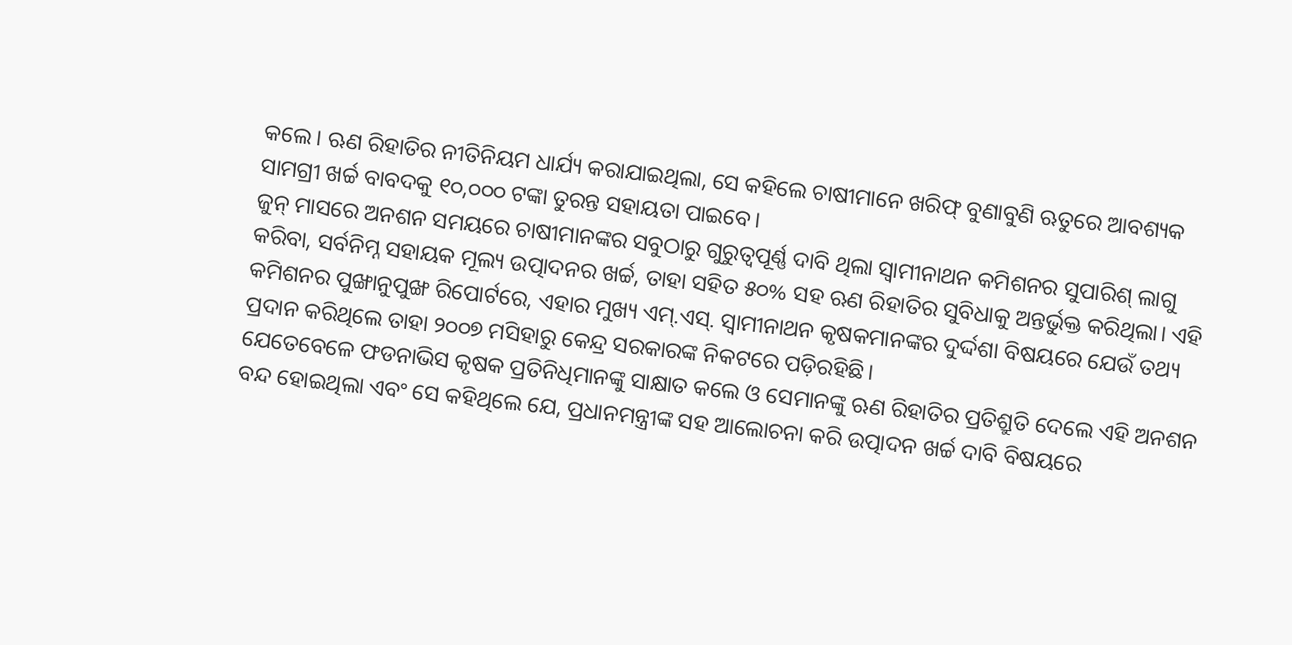କଲେ। ଋଣ ରିହାତିର ନୀତିନିୟମ ଧାର୍ଯ୍ୟ କରାଯାଇଥିଲା, ସେ କହିଲେ ଚାଷୀମାନେ ଖରିଫ୍ ବୁଣାବୁଣି ଋତୁରେ ଆବଶ୍ୟକ ସାମଗ୍ରୀ ଖର୍ଚ୍ଚ ବାବଦକୁ ୧୦,୦୦୦ ଟଙ୍କା ତୁରନ୍ତ ସହାୟତା ପାଇବେ।
ଜୁନ୍ ମାସରେ ଅନଶନ ସମୟରେ ଚାଷୀମାନଙ୍କର ସବୁଠାରୁ ଗୁରୁତ୍ୱପୂର୍ଣ୍ଣ ଦାବି ଥିଲା ସ୍ୱାମୀନାଥନ କମିଶନର ସୁପାରିଶ୍ ଲାଗୁ କରିବା, ସର୍ବନିମ୍ନ ସହାୟକ ମୂଲ୍ୟ ଉତ୍ପାଦନର ଖର୍ଚ୍ଚ, ତାହା ସହିତ ୫୦% ସହ ଋଣ ରିହାତିର ସୁବିଧାକୁ ଅନ୍ତର୍ଭୁକ୍ତ କରିଥିଲା। ଏହି କମିଶନର ପୁଙ୍ଖାନୁପୁଙ୍ଖ ରିପୋର୍ଟରେ, ଏହାର ମୁଖ୍ୟ ଏମ୍.ଏସ୍. ସ୍ୱାମୀନାଥନ କୃଷକମାନଙ୍କର ଦୁର୍ଦ୍ଦଶା ବିଷୟରେ ଯେଉଁ ତଥ୍ୟ ପ୍ରଦାନ କରିଥିଲେ ତାହା ୨୦୦୭ ମସିହାରୁ କେନ୍ଦ୍ର ସରକାରଙ୍କ ନିକଟରେ ପଡ଼ିରହିଛି।
ଯେତେବେଳେ ଫଡନାଭିସ କୃଷକ ପ୍ରତିନିଧିମାନଙ୍କୁ ସାକ୍ଷାତ କଲେ ଓ ସେମାନଙ୍କୁ ଋଣ ରିହାତିର ପ୍ରତିଶ୍ରୁତି ଦେଲେ ଏହି ଅନଶନ ବନ୍ଦ ହୋଇଥିଲା ଏବଂ ସେ କହିଥିଲେ ଯେ, ପ୍ରଧାନମନ୍ତ୍ରୀଙ୍କ ସହ ଆଲୋଚନା କରି ଉତ୍ପାଦନ ଖର୍ଚ୍ଚ ଦାବି ବିଷୟରେ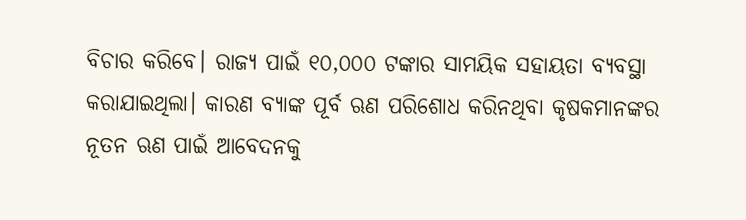ବିଚାର କରିବେ। ରାଜ୍ୟ ପାଇଁ ୧୦,୦୦୦ ଟଙ୍କାର ସାମୟିକ ସହାୟତା ବ୍ୟବସ୍ଥା କରାଯାଇଥିଲା। କାରଣ ବ୍ୟାଙ୍କ ପୂର୍ବ ଋଣ ପରିଶୋଧ କରିନଥିବା କୃଷକମାନଙ୍କର ନୂତନ ଋଣ ପାଇଁ ଆବେଦନକୁ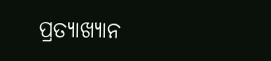ପ୍ରତ୍ୟାଖ୍ୟାନ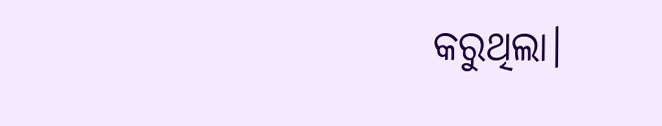କରୁଥିଲା।